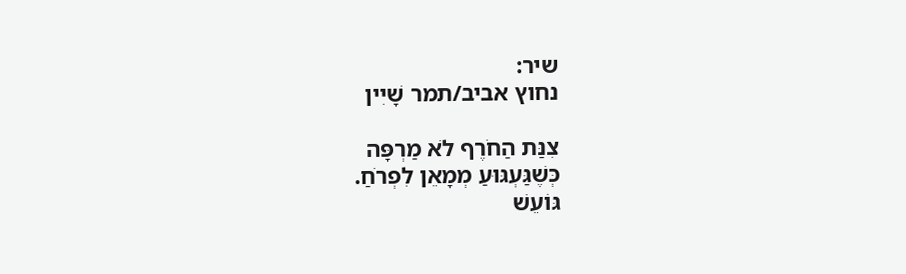שיר:
נחוץ אביב/תמר שָׁיִין

צִנַּת הַחֹרֶף לֹא מַרְפָּה
כְּשֶׁגַּעְגּוּעַ מְמָאֵן לִפְרֹחַ.
גּוֹעֵשׁ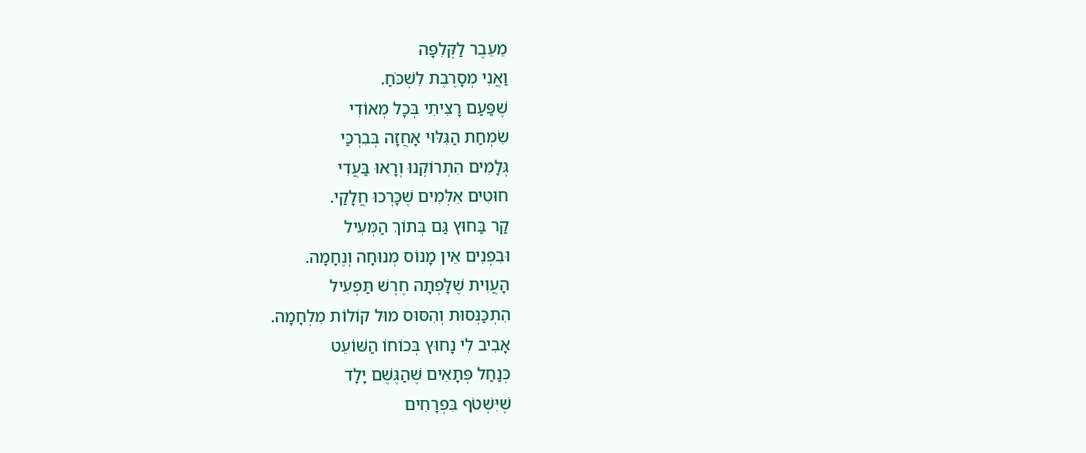מֵעֵבֶר לַקְּלִפָּה
וַאֲנִי מְסָרֶבֶת לִשְׁכֹּחַ.
שֶׁפַּעַם רָצִיתִי בְּכָל מְאוֹדִי
שִׂמְחַת הַגִּלּוּי אָחֲזָה בְּבִרְכַּי
גְּלָמִים הִתְרוֹקְנוּ וְרָאוּ בַּעֲדִי
חוּטִים אִלְּמִים שֶׁכָּרְכוּ חֲלָקַי.
קַר בַּחוּץ גַּם בְּתוֹךְ הַמְּעִיל
וּבִפְנִים אֵין מָנוֹס מְנוּחָה וְנֶחָמָה.
הָעֲוִית שֶׁלָּפְתָה חֶרֶשׁ תַּפְעִיל
הִתְכַּנְּסוּת וְהִסּוּס מוּל קוֹלוֹת מִלְחָמָה.
אָבִיב לִי נָחוּץ בְּכוֹחוֹ הַשּׁוֹעֵט
כְּנַחַל פְּתָאִים שֶׁהַגֶּשֶׁם יָלָד
שֶׁיִּשְׁטֹף בִּפְרָחִים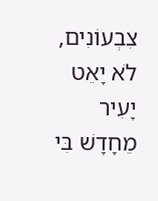צִבְעוֹנִים, לֹא יָאֵט
יָעִיר מֵחָדָשׁ בִּי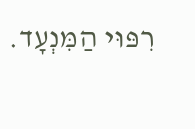רִפּוּי הַמִּנְעָד.